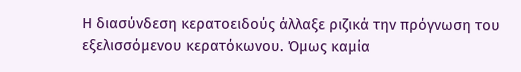Η διασύνδεση κερατοειδούς άλλαξε ριζικά την πρόγνωση του εξελισσόμενου κερατόκωνου. Όμως καμία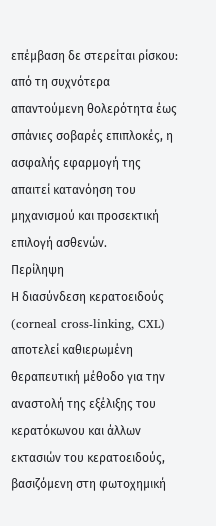επέμβαση δε στερείται ρίσκου: από τη συχνότερα απαντούμενη θολερότητα έως σπάνιες σοβαρές επιπλοκές, η ασφαλής εφαρμογή της απαιτεί κατανόηση του μηχανισμού και προσεκτική επιλογή ασθενών.
Περίληψη
Η διασύνδεση κερατοειδούς (corneal cross-linking, CXL) αποτελεί καθιερωμένη θεραπευτική μέθοδο για την αναστολή της εξέλιξης του κερατόκωνου και άλλων εκτασιών του κερατοειδούς, βασιζόμενη στη φωτοχημική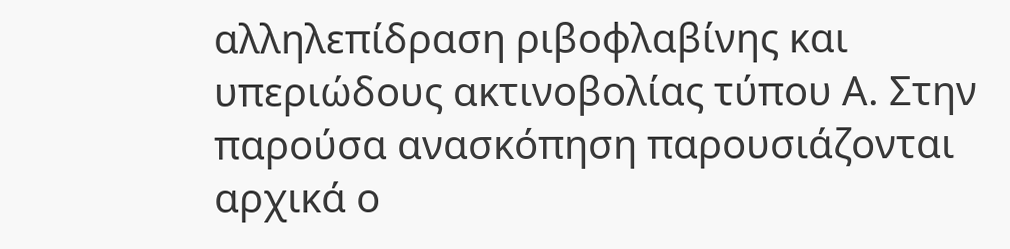αλληλεπίδραση ριβοφλαβίνης και υπεριώδους ακτινοβολίας τύπου Α. Στην παρούσα ανασκόπηση παρουσιάζονται αρχικά ο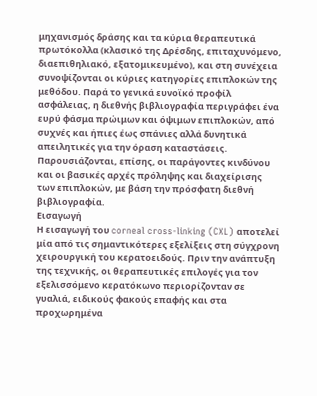μηχανισμός δράσης και τα κύρια θεραπευτικά πρωτόκολλα (κλασικό της Δρέσδης, επιταχυνόμενο, διαεπιθηλιακό, εξατομικευμένο), και στη συνέχεια συνοψίζονται οι κύριες κατηγορίες επιπλοκών της μεθόδου. Παρά το γενικά ευνοϊκό προφίλ ασφάλειας, η διεθνής βιβλιογραφία περιγράφει ένα ευρύ φάσμα πρώιμων και όψιμων επιπλοκών, από συχνές και ήπιες έως σπάνιες αλλά δυνητικά απειλητικές για την όραση καταστάσεις. Παρουσιάζονται, επίσης, οι παράγοντες κινδύνου και οι βασικές αρχές πρόληψης και διαχείρισης των επιπλοκών, με βάση την πρόσφατη διεθνή βιβλιογραφία.
Εισαγωγή
Η εισαγωγή του corneal cross-linking (CXL) αποτελεί μία από τις σημαντικότερες εξελίξεις στη σύγχρονη χειρουργική του κερατοειδούς. Πριν την ανάπτυξη της τεχνικής, οι θεραπευτικές επιλογές για τον εξελισσόμενο κερατόκωνο περιορίζονταν σε γυαλιά, ειδικούς φακούς επαφής και στα προχωρημένα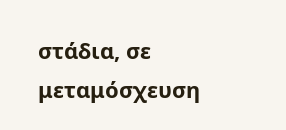στάδια, σε μεταμόσχευση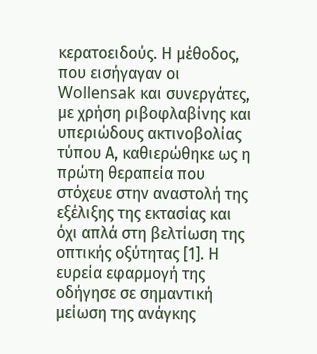κερατοειδούς. Η μέθοδος, που εισήγαγαν οι Wollensak και συνεργάτες, με χρήση ριβοφλαβίνης και υπεριώδους ακτινοβολίας τύπου Α, καθιερώθηκε ως η πρώτη θεραπεία που στόχευε στην αναστολή της εξέλιξης της εκτασίας και όχι απλά στη βελτίωση της οπτικής οξύτητας [1]. Η ευρεία εφαρμογή της οδήγησε σε σημαντική μείωση της ανάγκης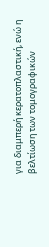για διαμπερή κερατοπλαστική, ενώ η βελτίωση των τομογραφικών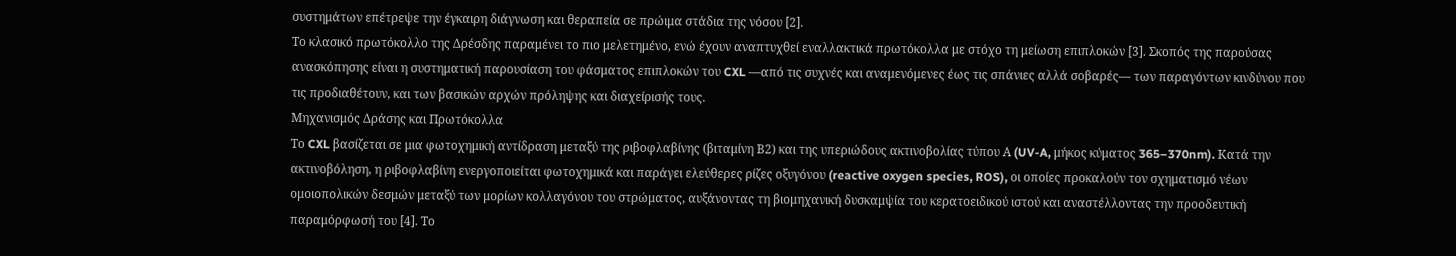συστημάτων επέτρεψε την έγκαιρη διάγνωση και θεραπεία σε πρώιμα στάδια της νόσου [2].
Το κλασικό πρωτόκολλο της Δρέσδης παραμένει το πιο μελετημένο, ενώ έχουν αναπτυχθεί εναλλακτικά πρωτόκολλα με στόχο τη μείωση επιπλοκών [3]. Σκοπός της παρούσας ανασκόπησης είναι η συστηματική παρουσίαση του φάσματος επιπλοκών του CXL —από τις συχνές και αναμενόμενες έως τις σπάνιες αλλά σοβαρές— των παραγόντων κινδύνου που τις προδιαθέτουν, και των βασικών αρχών πρόληψης και διαχείρισής τους.
Μηχανισμός Δράσης και Πρωτόκολλα
Το CXL βασίζεται σε μια φωτοχημική αντίδραση μεταξύ της ριβοφλαβίνης (βιταμίνη Β2) και της υπεριώδους ακτινοβολίας τύπου Α (UV-A, μήκος κύματος 365–370nm). Κατά την ακτινοβόληση, η ριβοφλαβίνη ενεργοποιείται φωτοχημικά και παράγει ελεύθερες ρίζες οξυγόνου (reactive oxygen species, ROS), οι οποίες προκαλούν τον σχηματισμό νέων ομοιοπολικών δεσμών μεταξύ των μορίων κολλαγόνου του στρώματος, αυξάνοντας τη βιομηχανική δυσκαμψία του κερατοειδικού ιστού και αναστέλλοντας την προοδευτική παραμόρφωσή του [4]. Το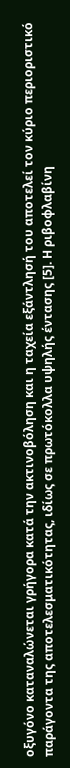οξυγόνο καταναλώνεται γρήγορα κατά την ακτινοβόληση και η ταχεία εξάντλησή του αποτελεί τον κύριο περιοριστικό παράγοντα της αποτελεσματικότητας, ιδίως σε πρωτόκολλα υψηλής έντασης [5]. Η ριβοφλαβίνη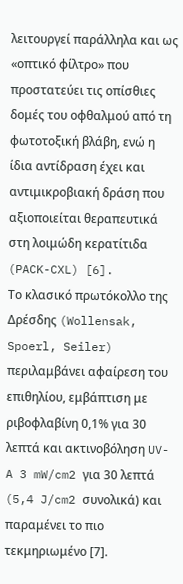λειτουργεί παράλληλα και ως «οπτικό φίλτρο» που προστατεύει τις οπίσθιες δομές του οφθαλμού από τη φωτοτοξική βλάβη, ενώ η ίδια αντίδραση έχει και αντιμικροβιακή δράση που αξιοποιείται θεραπευτικά στη λοιμώδη κερατίτιδα (PACK-CXL) [6].
Το κλασικό πρωτόκολλο της Δρέσδης (Wollensak, Spoerl, Seiler) περιλαμβάνει αφαίρεση του επιθηλίου, εμβάπτιση με ριβοφλαβίνη 0,1% για 30 λεπτά και ακτινοβόληση UV-A 3 mW/cm2 για 30 λεπτά (5,4 J/cm2 συνολικά) και παραμένει το πιο τεκμηριωμένο [7].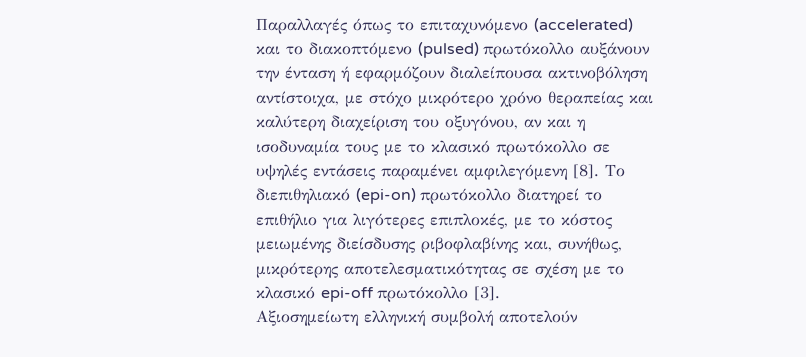Παραλλαγές όπως το επιταχυνόμενο (accelerated) και το διακοπτόμενο (pulsed) πρωτόκολλο αυξάνουν την ένταση ή εφαρμόζουν διαλείπουσα ακτινοβόληση αντίστοιχα, με στόχο μικρότερο χρόνο θεραπείας και καλύτερη διαχείριση του οξυγόνου, αν και η ισοδυναμία τους με το κλασικό πρωτόκολλο σε υψηλές εντάσεις παραμένει αμφιλεγόμενη [8]. Το διεπιθηλιακό (epi-on) πρωτόκολλο διατηρεί το επιθήλιο για λιγότερες επιπλοκές, με το κόστος μειωμένης διείσδυσης ριβοφλαβίνης και, συνήθως, μικρότερης αποτελεσματικότητας σε σχέση με το κλασικό epi-off πρωτόκολλο [3].
Αξιοσημείωτη ελληνική συμβολή αποτελούν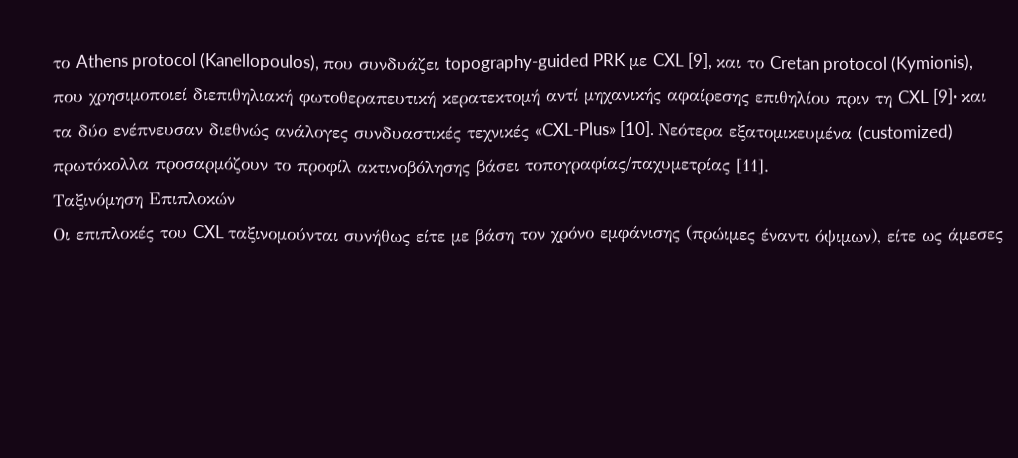το Athens protocol (Kanellopoulos), που συνδυάζει topography-guided PRK με CXL [9], και το Cretan protocol (Kymionis), που χρησιμοποιεί διεπιθηλιακή φωτοθεραπευτική κερατεκτομή αντί μηχανικής αφαίρεσης επιθηλίου πριν τη CXL [9]· και τα δύο ενέπνευσαν διεθνώς ανάλογες συνδυαστικές τεχνικές «CXL-Plus» [10]. Νεότερα εξατομικευμένα (customized) πρωτόκολλα προσαρμόζουν το προφίλ ακτινοβόλησης βάσει τοπογραφίας/παχυμετρίας [11].
Ταξινόμηση Επιπλοκών
Οι επιπλοκές του CXL ταξινομούνται συνήθως είτε με βάση τον χρόνο εμφάνισης (πρώιμες έναντι όψιμων), είτε ως άμεσες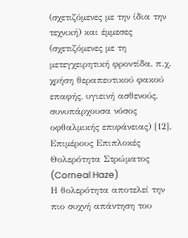(σχετιζόμενες με την ίδια την τεχνική) και έμμεσες (σχετιζόμενες με τη μετεγχειρητική φροντίδα, π.χ. χρήση θεραπευτικού φακού επαφής, υγιεινή ασθενούς, συνυπάρχουσα νόσος οφθαλμικής επιφάνειας) [12].
Επιμέρους Επιπλοκές
Θολερότητα Στρώματος (Corneal Haze)
Η θολερότητα αποτελεί την πιο συχνή απάντηση του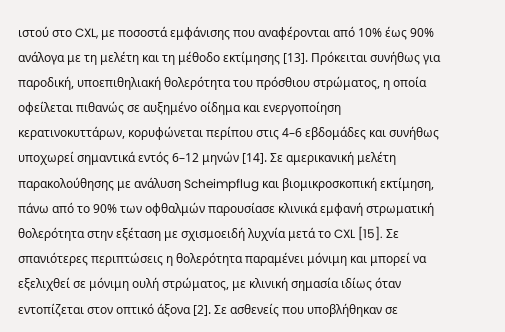ιστού στο CXL, με ποσοστά εμφάνισης που αναφέρονται από 10% έως 90% ανάλογα με τη μελέτη και τη μέθοδο εκτίμησης [13]. Πρόκειται συνήθως για παροδική, υποεπιθηλιακή θολερότητα του πρόσθιου στρώματος, η οποία οφείλεται πιθανώς σε αυξημένο οίδημα και ενεργοποίηση κερατινοκυττάρων, κορυφώνεται περίπου στις 4–6 εβδομάδες και συνήθως υποχωρεί σημαντικά εντός 6–12 μηνών [14]. Σε αμερικανική μελέτη παρακολούθησης με ανάλυση Scheimpflug και βιομικροσκοπική εκτίμηση, πάνω από το 90% των οφθαλμών παρουσίασε κλινικά εμφανή στρωματική θολερότητα στην εξέταση με σχισμοειδή λυχνία μετά το CXL [15]. Σε σπανιότερες περιπτώσεις η θολερότητα παραμένει μόνιμη και μπορεί να εξελιχθεί σε μόνιμη ουλή στρώματος, με κλινική σημασία ιδίως όταν εντοπίζεται στον οπτικό άξονα [2]. Σε ασθενείς που υποβλήθηκαν σε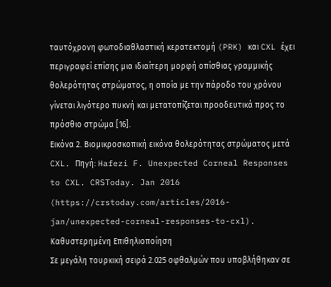ταυτόχρονη φωτοδιαθλαστική κερατεκτομή (PRK) και CXL έχει περιγραφεί επίσης μια ιδιαίτερη μορφή οπίσθιας γραμμικής θολερότητας στρώματος, η οποία με την πάροδο του χρόνου γίνεται λιγότερο πυκνή και μετατοπίζεται προοδευτικά προς το πρόσθιο στρώμα [16].
Εικόνα 2. Βιομικροσκοπική εικόνα θολερότητας στρώματος μετά CXL. Πηγή: Hafezi F. Unexpected Corneal Responses to CXL. CRSToday. Jan 2016 (https://crstoday.com/articles/2016-jan/unexpected-corneal-responses-to-cxl).
Καθυστερημένη Επιθηλιοποίηση
Σε μεγάλη τουρκική σειρά 2.025 οφθαλμών που υποβλήθηκαν σε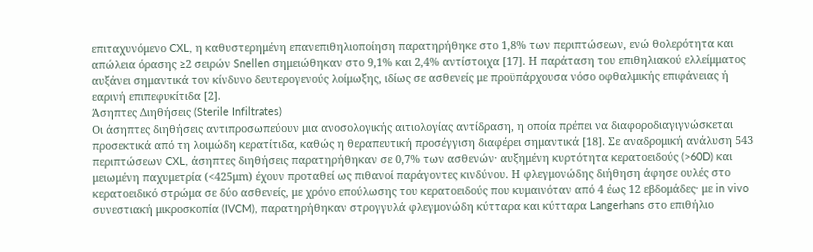επιταχυνόμενο CXL, η καθυστερημένη επανεπιθηλιοποίηση παρατηρήθηκε στο 1,8% των περιπτώσεων, ενώ θολερότητα και απώλεια όρασης ≥2 σειρών Snellen σημειώθηκαν στο 9,1% και 2,4% αντίστοιχα [17]. Η παράταση του επιθηλιακού ελλείμματος αυξάνει σημαντικά τον κίνδυνο δευτερογενούς λοίμωξης, ιδίως σε ασθενείς με προϋπάρχουσα νόσο οφθαλμικής επιφάνειας ή εαρινή επιπεφυκίτιδα [2].
Άσηπτες Διηθήσεις (Sterile Infiltrates)
Οι άσηπτες διηθήσεις αντιπροσωπεύουν μια ανοσολογικής αιτιολογίας αντίδραση, η οποία πρέπει να διαφοροδιαγιγνώσκεται προσεκτικά από τη λοιμώδη κερατίτιδα, καθώς η θεραπευτική προσέγγιση διαφέρει σημαντικά [18]. Σε αναδρομική ανάλυση 543 περιπτώσεων CXL, άσηπτες διηθήσεις παρατηρήθηκαν σε 0,7% των ασθενών· αυξημένη κυρτότητα κερατοειδούς (>60D) και μειωμένη παχυμετρία (<425μm) έχουν προταθεί ως πιθανοί παράγοντες κινδύνου. Η φλεγμονώδης διήθηση άφησε ουλές στο κερατοειδικό στρώμα σε δύο ασθενείς, με χρόνο επούλωσης του κερατοειδούς που κυμαινόταν από 4 έως 12 εβδομάδες· με in vivo συνεστιακή μικροσκοπία (IVCM), παρατηρήθηκαν στρογγυλά φλεγμονώδη κύτταρα και κύτταρα Langerhans στο επιθήλιο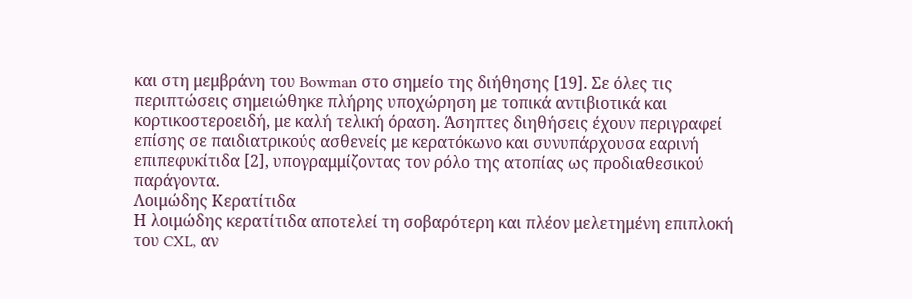και στη μεμβράνη του Bowman στο σημείο της διήθησης [19]. Σε όλες τις περιπτώσεις σημειώθηκε πλήρης υποχώρηση με τοπικά αντιβιοτικά και κορτικοστεροειδή, με καλή τελική όραση. Άσηπτες διηθήσεις έχουν περιγραφεί επίσης σε παιδιατρικούς ασθενείς με κερατόκωνο και συνυπάρχουσα εαρινή επιπεφυκίτιδα [2], υπογραμμίζοντας τον ρόλο της ατοπίας ως προδιαθεσικού παράγοντα.
Λοιμώδης Κερατίτιδα
Η λοιμώδης κερατίτιδα αποτελεί τη σοβαρότερη και πλέον μελετημένη επιπλοκή του CXL, αν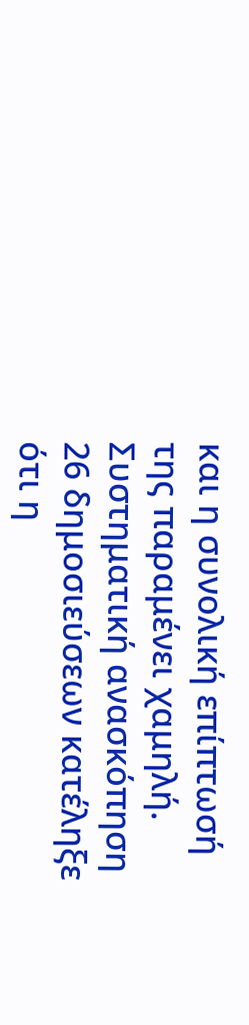και η συνολική επίπτωσή της παραμένει χαμηλή. Συστηματική ανασκόπηση 26 δημοσιεύσεων κατέληξε ότι η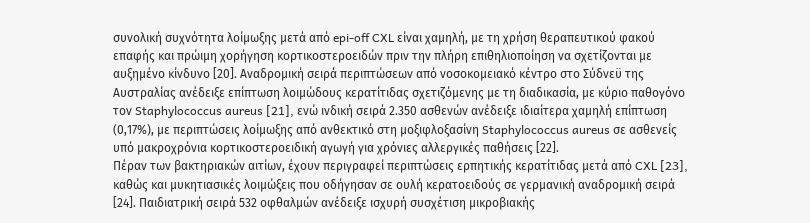συνολική συχνότητα λοίμωξης μετά από epi-off CXL είναι χαμηλή, με τη χρήση θεραπευτικού φακού επαφής και πρώιμη χορήγηση κορτικοστεροειδών πριν την πλήρη επιθηλιοποίηση να σχετίζονται με αυξημένο κίνδυνο [20]. Αναδρομική σειρά περιπτώσεων από νοσοκομειακό κέντρο στο Σύδνεϋ της Αυστραλίας ανέδειξε επίπτωση λοιμώδους κερατίτιδας σχετιζόμενης με τη διαδικασία, με κύριο παθογόνο τον Staphylococcus aureus [21], ενώ ινδική σειρά 2.350 ασθενών ανέδειξε ιδιαίτερα χαμηλή επίπτωση (0,17%), με περιπτώσεις λοίμωξης από ανθεκτικό στη μοξιφλοξασίνη Staphylococcus aureus σε ασθενείς υπό μακροχρόνια κορτικοστεροειδική αγωγή για χρόνιες αλλεργικές παθήσεις [22].
Πέραν των βακτηριακών αιτίων, έχουν περιγραφεί περιπτώσεις ερπητικής κερατίτιδας μετά από CXL [23], καθώς και μυκητιασικές λοιμώξεις που οδήγησαν σε ουλή κερατοειδούς σε γερμανική αναδρομική σειρά [24]. Παιδιατρική σειρά 532 οφθαλμών ανέδειξε ισχυρή συσχέτιση μικροβιακής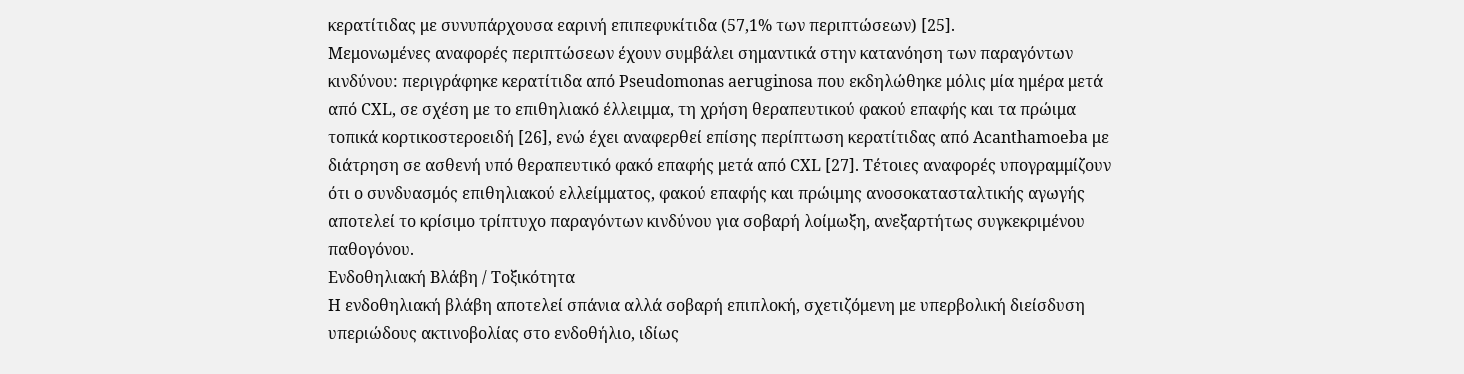κερατίτιδας με συνυπάρχουσα εαρινή επιπεφυκίτιδα (57,1% των περιπτώσεων) [25].
Μεμονωμένες αναφορές περιπτώσεων έχουν συμβάλει σημαντικά στην κατανόηση των παραγόντων κινδύνου: περιγράφηκε κερατίτιδα από Pseudomonas aeruginosa που εκδηλώθηκε μόλις μία ημέρα μετά από CXL, σε σχέση με το επιθηλιακό έλλειμμα, τη χρήση θεραπευτικού φακού επαφής και τα πρώιμα τοπικά κορτικοστεροειδή [26], ενώ έχει αναφερθεί επίσης περίπτωση κερατίτιδας από Acanthamoeba με διάτρηση σε ασθενή υπό θεραπευτικό φακό επαφής μετά από CXL [27]. Τέτοιες αναφορές υπογραμμίζουν ότι ο συνδυασμός επιθηλιακού ελλείμματος, φακού επαφής και πρώιμης ανοσοκατασταλτικής αγωγής αποτελεί το κρίσιμο τρίπτυχο παραγόντων κινδύνου για σοβαρή λοίμωξη, ανεξαρτήτως συγκεκριμένου παθογόνου.
Ενδοθηλιακή Βλάβη / Τοξικότητα
Η ενδοθηλιακή βλάβη αποτελεί σπάνια αλλά σοβαρή επιπλοκή, σχετιζόμενη με υπερβολική διείσδυση υπεριώδους ακτινοβολίας στο ενδοθήλιο, ιδίως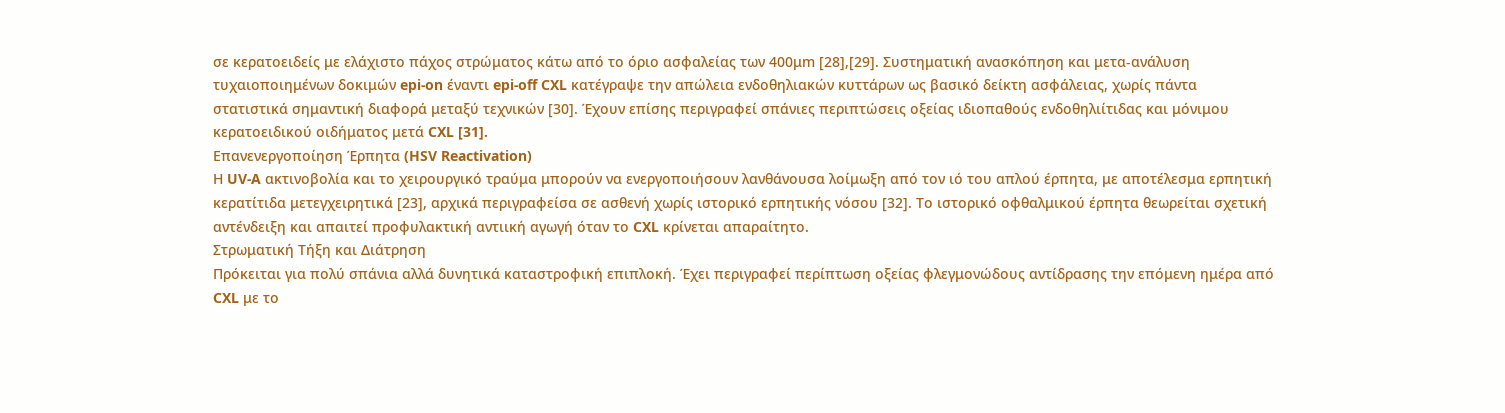σε κερατοειδείς με ελάχιστο πάχος στρώματος κάτω από το όριο ασφαλείας των 400μm [28],[29]. Συστηματική ανασκόπηση και μετα-ανάλυση τυχαιοποιημένων δοκιμών epi-on έναντι epi-off CXL κατέγραψε την απώλεια ενδοθηλιακών κυττάρων ως βασικό δείκτη ασφάλειας, χωρίς πάντα στατιστικά σημαντική διαφορά μεταξύ τεχνικών [30]. Έχουν επίσης περιγραφεί σπάνιες περιπτώσεις οξείας ιδιοπαθούς ενδοθηλιίτιδας και μόνιμου κερατοειδικού οιδήματος μετά CXL [31].
Επανενεργοποίηση Έρπητα (HSV Reactivation)
Η UV-A ακτινοβολία και το χειρουργικό τραύμα μπορούν να ενεργοποιήσουν λανθάνουσα λοίμωξη από τον ιό του απλού έρπητα, με αποτέλεσμα ερπητική κερατίτιδα μετεγχειρητικά [23], αρχικά περιγραφείσα σε ασθενή χωρίς ιστορικό ερπητικής νόσου [32]. Το ιστορικό οφθαλμικού έρπητα θεωρείται σχετική αντένδειξη και απαιτεί προφυλακτική αντιική αγωγή όταν το CXL κρίνεται απαραίτητο.
Στρωματική Τήξη και Διάτρηση
Πρόκειται για πολύ σπάνια αλλά δυνητικά καταστροφική επιπλοκή. Έχει περιγραφεί περίπτωση οξείας φλεγμονώδους αντίδρασης την επόμενη ημέρα από CXL με το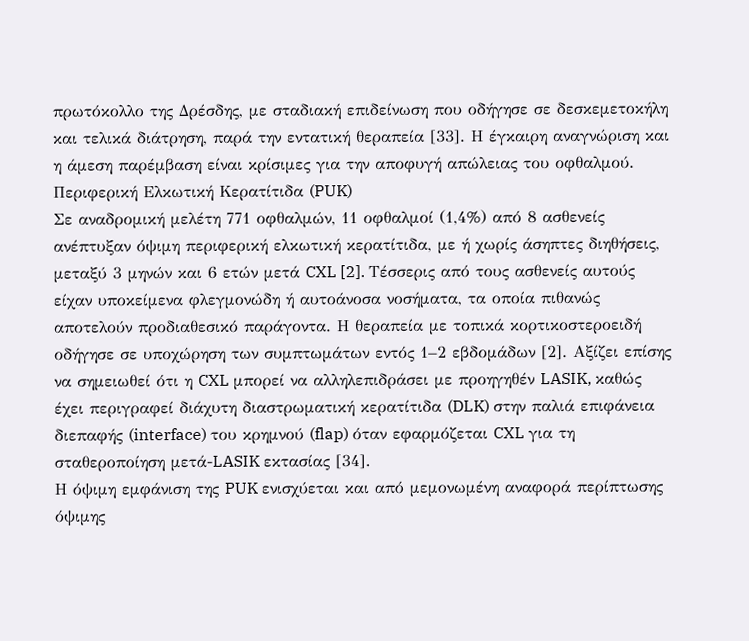πρωτόκολλο της Δρέσδης, με σταδιακή επιδείνωση που οδήγησε σε δεσκεμετοκήλη και τελικά διάτρηση, παρά την εντατική θεραπεία [33]. Η έγκαιρη αναγνώριση και η άμεση παρέμβαση είναι κρίσιμες για την αποφυγή απώλειας του οφθαλμού.
Περιφερική Ελκωτική Κερατίτιδα (PUK)
Σε αναδρομική μελέτη 771 οφθαλμών, 11 οφθαλμοί (1,4%) από 8 ασθενείς ανέπτυξαν όψιμη περιφερική ελκωτική κερατίτιδα, με ή χωρίς άσηπτες διηθήσεις, μεταξύ 3 μηνών και 6 ετών μετά CXL [2]. Τέσσερις από τους ασθενείς αυτούς είχαν υποκείμενα φλεγμονώδη ή αυτοάνοσα νοσήματα, τα οποία πιθανώς αποτελούν προδιαθεσικό παράγοντα. Η θεραπεία με τοπικά κορτικοστεροειδή οδήγησε σε υποχώρηση των συμπτωμάτων εντός 1–2 εβδομάδων [2]. Αξίζει επίσης να σημειωθεί ότι η CXL μπορεί να αλληλεπιδράσει με προηγηθέν LASIK, καθώς έχει περιγραφεί διάχυτη διαστρωματική κερατίτιδα (DLK) στην παλιά επιφάνεια διεπαφής (interface) του κρημνού (flap) όταν εφαρμόζεται CXL για τη σταθεροποίηση μετά-LASIK εκτασίας [34].
Η όψιμη εμφάνιση της PUK ενισχύεται και από μεμονωμένη αναφορά περίπτωσης όψιμης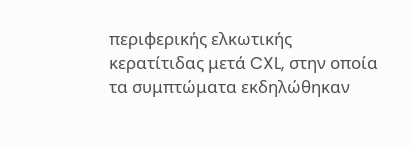περιφερικής ελκωτικής κερατίτιδας μετά CXL, στην οποία τα συμπτώματα εκδηλώθηκαν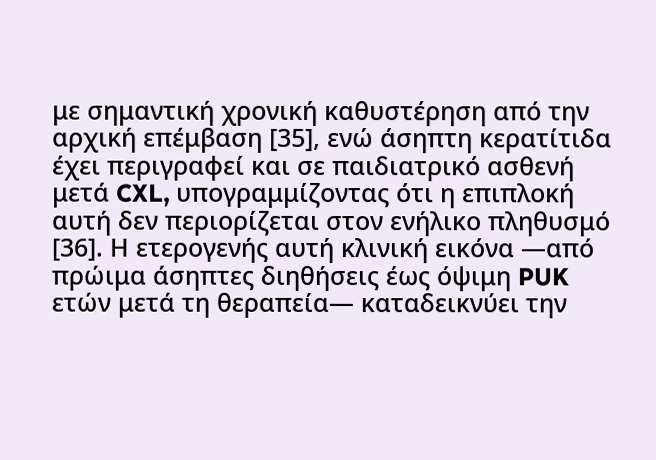με σημαντική χρονική καθυστέρηση από την αρχική επέμβαση [35], ενώ άσηπτη κερατίτιδα έχει περιγραφεί και σε παιδιατρικό ασθενή μετά CXL, υπογραμμίζοντας ότι η επιπλοκή αυτή δεν περιορίζεται στον ενήλικο πληθυσμό [36]. Η ετερογενής αυτή κλινική εικόνα —από πρώιμα άσηπτες διηθήσεις έως όψιμη PUK ετών μετά τη θεραπεία— καταδεικνύει την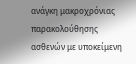ανάγκη μακροχρόνιας παρακολούθησης ασθενών με υποκείμενη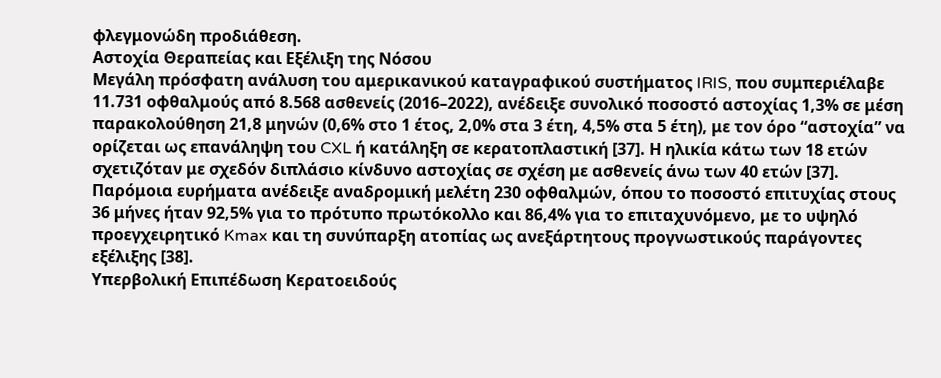φλεγμονώδη προδιάθεση.
Αστοχία Θεραπείας και Εξέλιξη της Νόσου
Μεγάλη πρόσφατη ανάλυση του αμερικανικού καταγραφικού συστήματος IRIS, που συμπεριέλαβε 11.731 οφθαλμούς από 8.568 ασθενείς (2016–2022), ανέδειξε συνολικό ποσοστό αστοχίας 1,3% σε μέση παρακολούθηση 21,8 μηνών (0,6% στο 1 έτος, 2,0% στα 3 έτη, 4,5% στα 5 έτη), με τον όρο “αστοχία” να ορίζεται ως επανάληψη του CXL ή κατάληξη σε κερατοπλαστική [37]. Η ηλικία κάτω των 18 ετών σχετιζόταν με σχεδόν διπλάσιο κίνδυνο αστοχίας σε σχέση με ασθενείς άνω των 40 ετών [37]. Παρόμοια ευρήματα ανέδειξε αναδρομική μελέτη 230 οφθαλμών, όπου το ποσοστό επιτυχίας στους 36 μήνες ήταν 92,5% για το πρότυπο πρωτόκολλο και 86,4% για το επιταχυνόμενο, με το υψηλό προεγχειρητικό Kmax και τη συνύπαρξη ατοπίας ως ανεξάρτητους προγνωστικούς παράγοντες εξέλιξης [38].
Υπερβολική Επιπέδωση Κερατοειδούς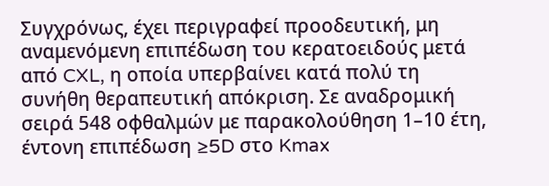Συγχρόνως, έχει περιγραφεί προοδευτική, μη αναμενόμενη επιπέδωση του κερατοειδούς μετά από CXL, η οποία υπερβαίνει κατά πολύ τη συνήθη θεραπευτική απόκριση. Σε αναδρομική σειρά 548 οφθαλμών με παρακολούθηση 1–10 έτη, έντονη επιπέδωση ≥5D στο Kmax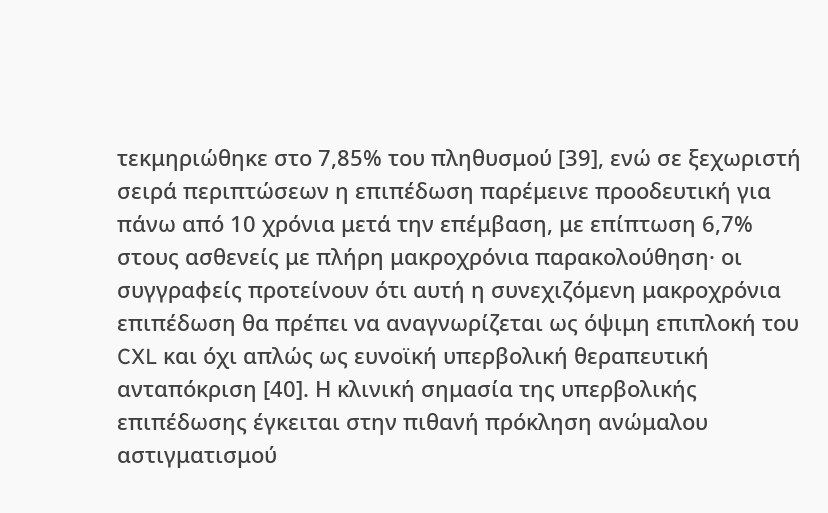τεκμηριώθηκε στο 7,85% του πληθυσμού [39], ενώ σε ξεχωριστή σειρά περιπτώσεων η επιπέδωση παρέμεινε προοδευτική για πάνω από 10 χρόνια μετά την επέμβαση, με επίπτωση 6,7% στους ασθενείς με πλήρη μακροχρόνια παρακολούθηση· οι συγγραφείς προτείνουν ότι αυτή η συνεχιζόμενη μακροχρόνια επιπέδωση θα πρέπει να αναγνωρίζεται ως όψιμη επιπλοκή του CXL και όχι απλώς ως ευνοϊκή υπερβολική θεραπευτική ανταπόκριση [40]. Η κλινική σημασία της υπερβολικής επιπέδωσης έγκειται στην πιθανή πρόκληση ανώμαλου αστιγματισμού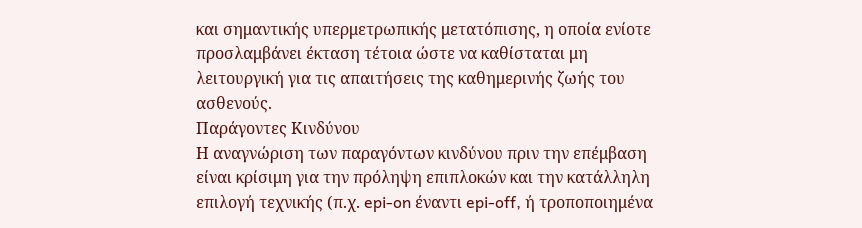και σημαντικής υπερμετρωπικής μετατόπισης, η οποία ενίοτε προσλαμβάνει έκταση τέτοια ώστε να καθίσταται μη λειτουργική για τις απαιτήσεις της καθημερινής ζωής του ασθενούς.
Παράγοντες Κινδύνου
Η αναγνώριση των παραγόντων κινδύνου πριν την επέμβαση είναι κρίσιμη για την πρόληψη επιπλοκών και την κατάλληλη επιλογή τεχνικής (π.χ. epi-on έναντι epi-off, ή τροποποιημένα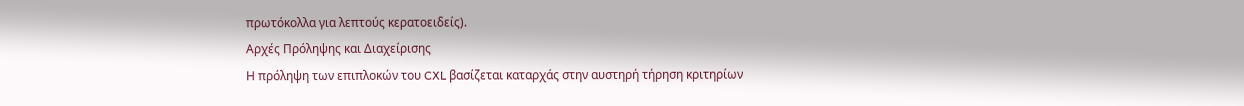πρωτόκολλα για λεπτούς κερατοειδείς).
Αρχές Πρόληψης και Διαχείρισης
Η πρόληψη των επιπλοκών του CXL βασίζεται καταρχάς στην αυστηρή τήρηση κριτηρίων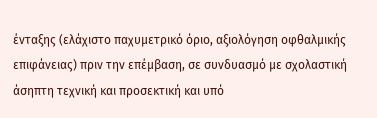ένταξης (ελάχιστο παχυμετρικό όριο, αξιολόγηση οφθαλμικής επιφάνειας) πριν την επέμβαση, σε συνδυασμό με σχολαστική άσηπτη τεχνική και προσεκτική και υπό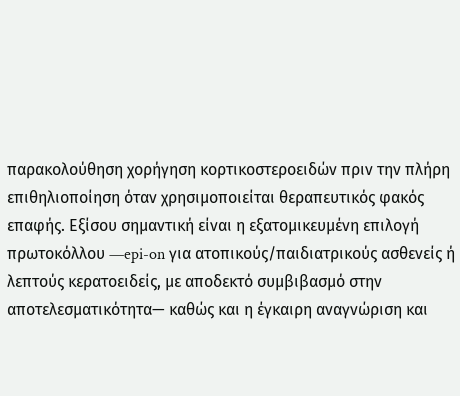παρακολούθηση χορήγηση κορτικοστεροειδών πριν την πλήρη επιθηλιοποίηση όταν χρησιμοποιείται θεραπευτικός φακός επαφής. Εξίσου σημαντική είναι η εξατομικευμένη επιλογή πρωτοκόλλου —epi-on για ατοπικούς/παιδιατρικούς ασθενείς ή λεπτούς κερατοειδείς, με αποδεκτό συμβιβασμό στην αποτελεσματικότητα— καθώς και η έγκαιρη αναγνώριση και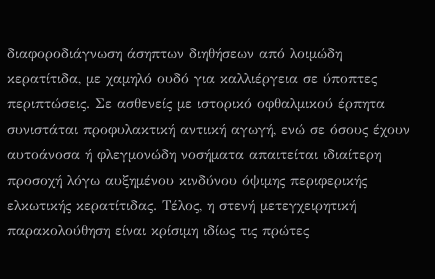διαφοροδιάγνωση άσηπτων διηθήσεων από λοιμώδη κερατίτιδα, με χαμηλό ουδό για καλλιέργεια σε ύποπτες περιπτώσεις. Σε ασθενείς με ιστορικό οφθαλμικού έρπητα συνιστάται προφυλακτική αντιική αγωγή, ενώ σε όσους έχουν αυτοάνοσα ή φλεγμονώδη νοσήματα απαιτείται ιδιαίτερη προσοχή λόγω αυξημένου κινδύνου όψιμης περιφερικής ελκωτικής κερατίτιδας. Τέλος, η στενή μετεγχειρητική παρακολούθηση είναι κρίσιμη ιδίως τις πρώτες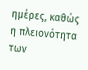ημέρες, καθώς η πλειονότητα των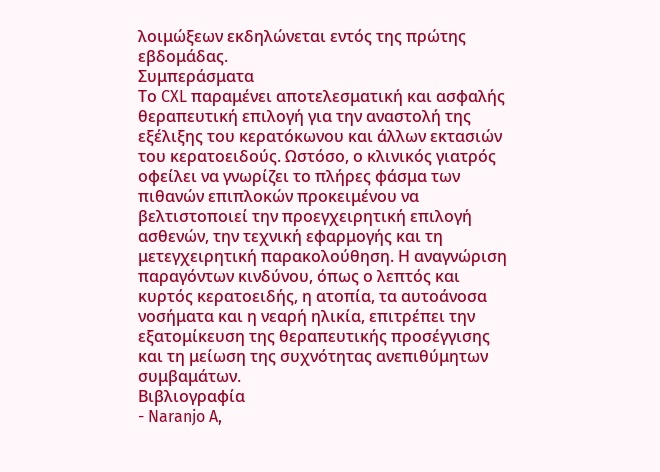λοιμώξεων εκδηλώνεται εντός της πρώτης εβδομάδας.
Συμπεράσματα
Το CXL παραμένει αποτελεσματική και ασφαλής θεραπευτική επιλογή για την αναστολή της εξέλιξης του κερατόκωνου και άλλων εκτασιών του κερατοειδούς. Ωστόσο, ο κλινικός γιατρός οφείλει να γνωρίζει το πλήρες φάσμα των πιθανών επιπλοκών προκειμένου να βελτιστοποιεί την προεγχειρητική επιλογή ασθενών, την τεχνική εφαρμογής και τη μετεγχειρητική παρακολούθηση. Η αναγνώριση παραγόντων κινδύνου, όπως ο λεπτός και κυρτός κερατοειδής, η ατοπία, τα αυτοάνοσα νοσήματα και η νεαρή ηλικία, επιτρέπει την εξατομίκευση της θεραπευτικής προσέγγισης και τη μείωση της συχνότητας ανεπιθύμητων συμβαμάτων.
Βιβλιογραφία
- Naranjo A,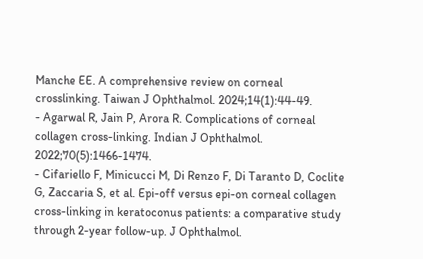Manche EE. A comprehensive review on corneal crosslinking. Taiwan J Ophthalmol. 2024;14(1):44-49.
- Agarwal R, Jain P, Arora R. Complications of corneal collagen cross-linking. Indian J Ophthalmol. 2022;70(5):1466-1474.
- Cifariello F, Minicucci M, Di Renzo F, Di Taranto D, Coclite G, Zaccaria S, et al. Epi-off versus epi-on corneal collagen cross-linking in keratoconus patients: a comparative study through 2-year follow-up. J Ophthalmol.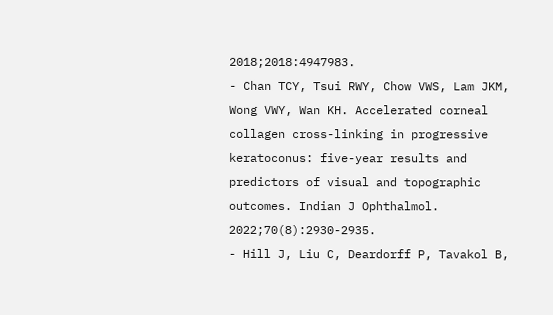2018;2018:4947983.
- Chan TCY, Tsui RWY, Chow VWS, Lam JKM, Wong VWY, Wan KH. Accelerated corneal collagen cross-linking in progressive keratoconus: five-year results and predictors of visual and topographic outcomes. Indian J Ophthalmol. 2022;70(8):2930-2935.
- Hill J, Liu C, Deardorff P, Tavakol B,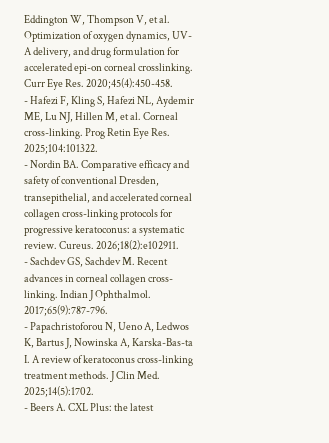Eddington W, Thompson V, et al. Optimization of oxygen dynamics, UV-A delivery, and drug formulation for accelerated epi-on corneal crosslinking. Curr Eye Res. 2020;45(4):450-458.
- Hafezi F, Kling S, Hafezi NL, Aydemir ME, Lu NJ, Hillen M, et al. Corneal cross-linking. Prog Retin Eye Res. 2025;104:101322.
- Nordin BA. Comparative efficacy and safety of conventional Dresden, transepithelial, and accelerated corneal collagen cross-linking protocols for progressive keratoconus: a systematic review. Cureus. 2026;18(2):e102911.
- Sachdev GS, Sachdev M. Recent advances in corneal collagen cross-linking. Indian J Ophthalmol. 2017;65(9):787-796.
- Papachristoforou N, Ueno A, Ledwos K, Bartus J, Nowinska A, Karska-Bas-ta I. A review of keratoconus cross-linking treatment methods. J Clin Med. 2025;14(5):1702.
- Beers A. CXL Plus: the latest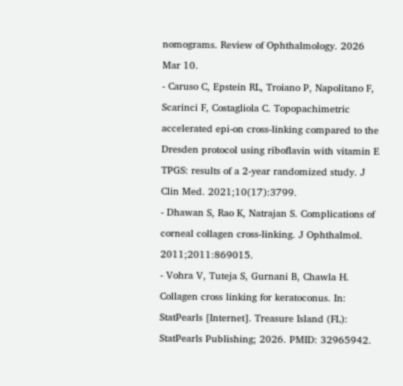nomograms. Review of Ophthalmology. 2026 Mar 10.
- Caruso C, Epstein RL, Troiano P, Napolitano F, Scarinci F, Costagliola C. Topopachimetric accelerated epi-on cross-linking compared to the Dresden protocol using riboflavin with vitamin E TPGS: results of a 2-year randomized study. J Clin Med. 2021;10(17):3799.
- Dhawan S, Rao K, Natrajan S. Complications of corneal collagen cross-linking. J Ophthalmol. 2011;2011:869015.
- Vohra V, Tuteja S, Gurnani B, Chawla H. Collagen cross linking for keratoconus. In: StatPearls [Internet]. Treasure Island (FL): StatPearls Publishing; 2026. PMID: 32965942.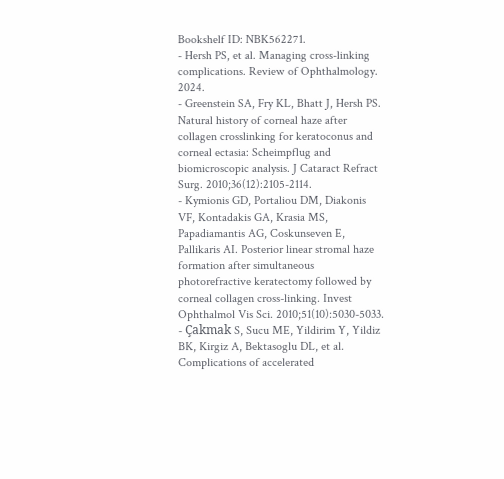Bookshelf ID: NBK562271.
- Hersh PS, et al. Managing cross-linking complications. Review of Ophthalmology. 2024.
- Greenstein SA, Fry KL, Bhatt J, Hersh PS. Natural history of corneal haze after collagen crosslinking for keratoconus and corneal ectasia: Scheimpflug and biomicroscopic analysis. J Cataract Refract Surg. 2010;36(12):2105-2114.
- Kymionis GD, Portaliou DM, Diakonis VF, Kontadakis GA, Krasia MS, Papadiamantis AG, Coskunseven E, Pallikaris AI. Posterior linear stromal haze formation after simultaneous photorefractive keratectomy followed by corneal collagen cross-linking. Invest Ophthalmol Vis Sci. 2010;51(10):5030-5033.
- Çakmak S, Sucu ME, Yildirim Y, Yildiz BK, Kirgiz A, Bektasoglu DL, et al. Complications of accelerated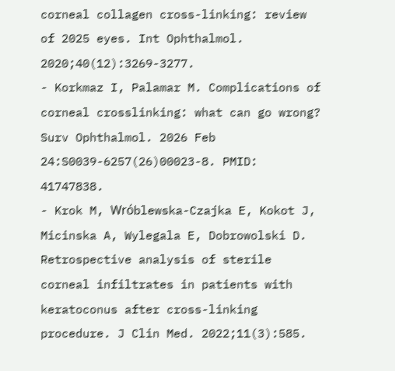corneal collagen cross-linking: review of 2025 eyes. Int Ophthalmol. 2020;40(12):3269-3277.
- Korkmaz I, Palamar M. Complications of corneal crosslinking: what can go wrong? Surv Ophthalmol. 2026 Feb 24:S0039-6257(26)00023-8. PMID: 41747838.
- Krok M, Wrόblewska-Czajka E, Kokot J, Micinska A, Wylegala E, Dobrowolski D. Retrospective analysis of sterile corneal infiltrates in patients with keratoconus after cross-linking procedure. J Clin Med. 2022;11(3):585.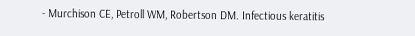- Murchison CE, Petroll WM, Robertson DM. Infectious keratitis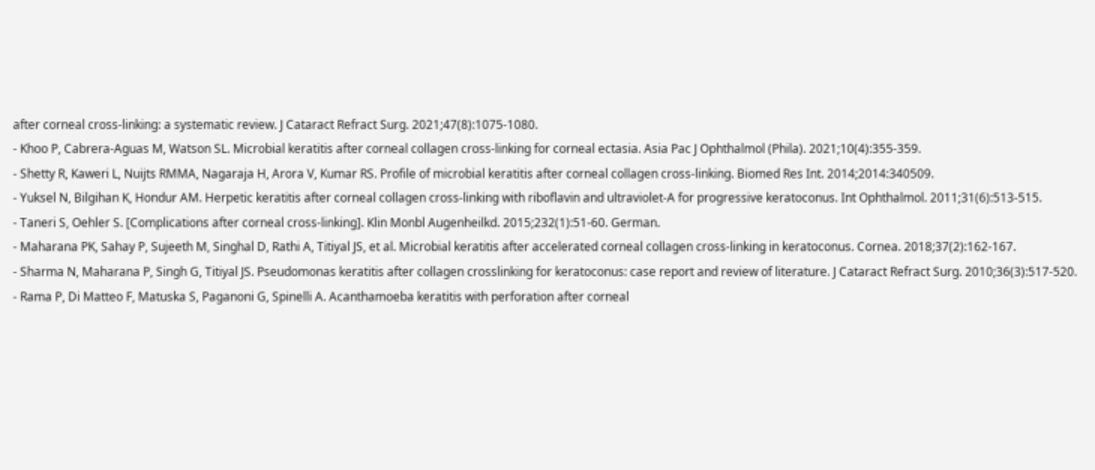after corneal cross-linking: a systematic review. J Cataract Refract Surg. 2021;47(8):1075-1080.
- Khoo P, Cabrera-Aguas M, Watson SL. Microbial keratitis after corneal collagen cross-linking for corneal ectasia. Asia Pac J Ophthalmol (Phila). 2021;10(4):355-359.
- Shetty R, Kaweri L, Nuijts RMMA, Nagaraja H, Arora V, Kumar RS. Profile of microbial keratitis after corneal collagen cross-linking. Biomed Res Int. 2014;2014:340509.
- Yuksel N, Bilgihan K, Hondur AM. Herpetic keratitis after corneal collagen cross-linking with riboflavin and ultraviolet-A for progressive keratoconus. Int Ophthalmol. 2011;31(6):513-515.
- Taneri S, Oehler S. [Complications after corneal cross-linking]. Klin Monbl Augenheilkd. 2015;232(1):51-60. German.
- Maharana PK, Sahay P, Sujeeth M, Singhal D, Rathi A, Titiyal JS, et al. Microbial keratitis after accelerated corneal collagen cross-linking in keratoconus. Cornea. 2018;37(2):162-167.
- Sharma N, Maharana P, Singh G, Titiyal JS. Pseudomonas keratitis after collagen crosslinking for keratoconus: case report and review of literature. J Cataract Refract Surg. 2010;36(3):517-520.
- Rama P, Di Matteo F, Matuska S, Paganoni G, Spinelli A. Acanthamoeba keratitis with perforation after corneal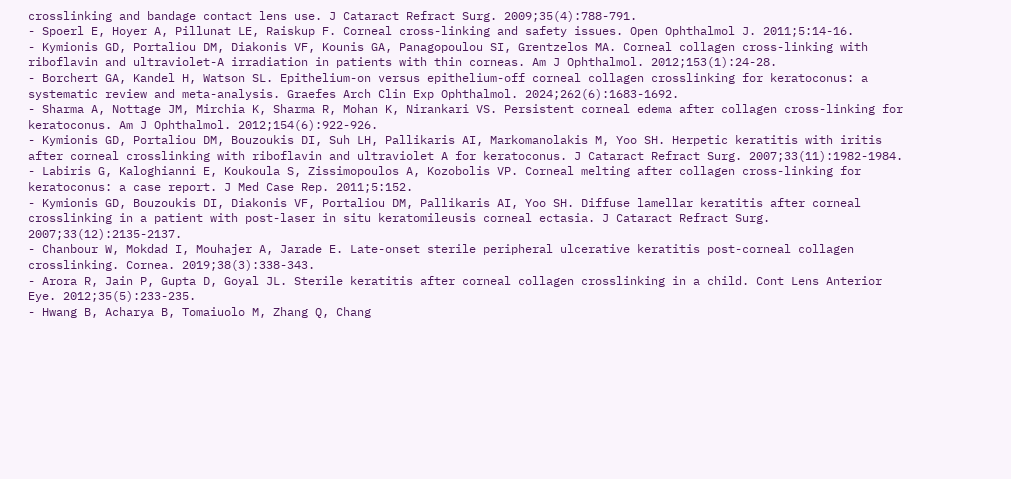crosslinking and bandage contact lens use. J Cataract Refract Surg. 2009;35(4):788-791.
- Spoerl E, Hoyer A, Pillunat LE, Raiskup F. Corneal cross-linking and safety issues. Open Ophthalmol J. 2011;5:14-16.
- Kymionis GD, Portaliou DM, Diakonis VF, Kounis GA, Panagopoulou SI, Grentzelos MA. Corneal collagen cross-linking with riboflavin and ultraviolet-A irradiation in patients with thin corneas. Am J Ophthalmol. 2012;153(1):24-28.
- Borchert GA, Kandel H, Watson SL. Epithelium-on versus epithelium-off corneal collagen crosslinking for keratoconus: a systematic review and meta-analysis. Graefes Arch Clin Exp Ophthalmol. 2024;262(6):1683-1692.
- Sharma A, Nottage JM, Mirchia K, Sharma R, Mohan K, Nirankari VS. Persistent corneal edema after collagen cross-linking for keratoconus. Am J Ophthalmol. 2012;154(6):922-926.
- Kymionis GD, Portaliou DM, Bouzoukis DI, Suh LH, Pallikaris AI, Markomanolakis M, Yoo SH. Herpetic keratitis with iritis after corneal crosslinking with riboflavin and ultraviolet A for keratoconus. J Cataract Refract Surg. 2007;33(11):1982-1984.
- Labiris G, Kaloghianni E, Koukoula S, Zissimopoulos A, Kozobolis VP. Corneal melting after collagen cross-linking for keratoconus: a case report. J Med Case Rep. 2011;5:152.
- Kymionis GD, Bouzoukis DI, Diakonis VF, Portaliou DM, Pallikaris AI, Yoo SH. Diffuse lamellar keratitis after corneal crosslinking in a patient with post-laser in situ keratomileusis corneal ectasia. J Cataract Refract Surg. 2007;33(12):2135-2137.
- Chanbour W, Mokdad I, Mouhajer A, Jarade E. Late-onset sterile peripheral ulcerative keratitis post-corneal collagen crosslinking. Cornea. 2019;38(3):338-343.
- Arora R, Jain P, Gupta D, Goyal JL. Sterile keratitis after corneal collagen crosslinking in a child. Cont Lens Anterior Eye. 2012;35(5):233-235.
- Hwang B, Acharya B, Tomaiuolo M, Zhang Q, Chang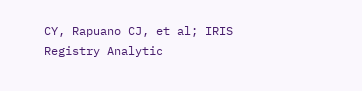CY, Rapuano CJ, et al; IRIS Registry Analytic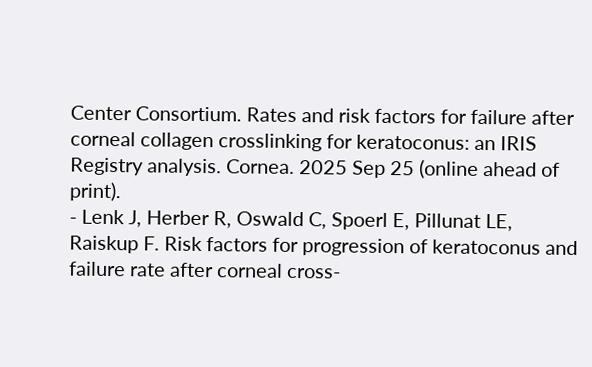Center Consortium. Rates and risk factors for failure after corneal collagen crosslinking for keratoconus: an IRIS Registry analysis. Cornea. 2025 Sep 25 (online ahead of print).
- Lenk J, Herber R, Oswald C, Spoerl E, Pillunat LE, Raiskup F. Risk factors for progression of keratoconus and failure rate after corneal cross-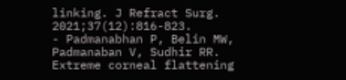linking. J Refract Surg. 2021;37(12):816-823.
- Padmanabhan P, Belin MW, Padmanaban V, Sudhir RR. Extreme corneal flattening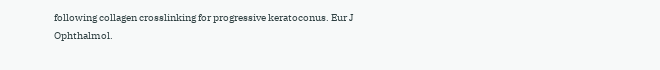following collagen crosslinking for progressive keratoconus. Eur J Ophthalmol.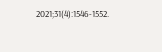2021;31(4):1546-1552.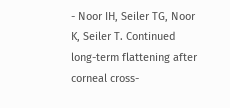- Noor IH, Seiler TG, Noor K, Seiler T. Continued long-term flattening after corneal cross-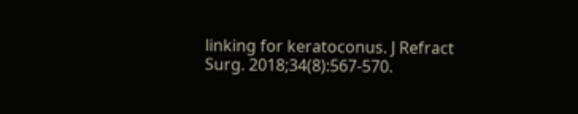linking for keratoconus. J Refract Surg. 2018;34(8):567-570.